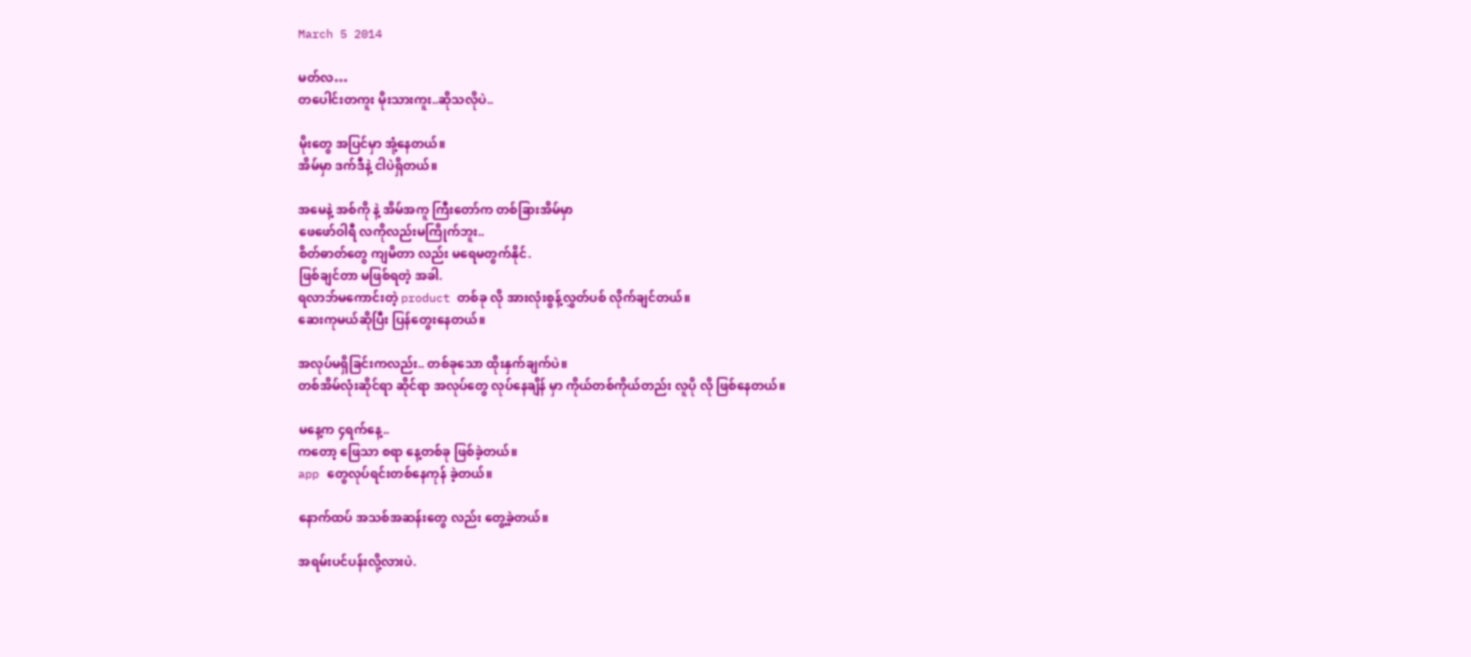March 5 2014

မတ်လ…
တပေါင်းတကူး မိုးသားကူး..ဆိုသလိုပဲ..

မိုးတွေ အပြင်မှာ အုံ့နေတယ်။
အိမ်မှာ ဒက်ဒီနဲ့ ငါပဲရှိတယ်။

အမေနဲ့ အစ်ကို နဲ့ အိမ်အကူ ကြီးတော်က တစ်ခြားအိမ်မှာ
ဖေဖော်ဝါရီ လကိုလည်းမကြိုက်ဘူး..
စိတ်ဓာတ်တွေ ကျမိတာ လည်း မရေမတွက်နိုင်.
ဖြစ်ချင်တာ မဖြစ်ရတဲ့ အခါ.
ရလာဘ်မကောင်းတဲ့ product တစ်ခု လို အားလုံးစွန့်လွှတ်ပစ် လိုက်ချင်တယ်။
ဆေးကုမယ်ဆိုပြီး ပြန်တွေးနေတယ်။

အလုပ်မရှိခြင်းကလည်း.. တစ်ခုသော ထိုးနှက်ချက်ပဲ။
တစ်အိမ်လုံးဆိုင်ရာ ဆိုင်ရာ အလုပ်တွေ လုပ်နေချိန် မှာ ကိုယ်တစ်ကိုယ်တည်း လူပို လို ဖြစ်နေတယ်။

မနေ့က ၄ရက်နေ့..
ကတော့ ဖြေသာ စရာ နေ့တစ်ခု ဖြစ်ခဲ့တယ်။
app တွေလုပ်ရင်းတစ်နေကုန် ခဲ့တယ်။

နောက်ထပ် အသစ်အဆန်းတွေ လည်း တွေ့ခဲ့တယ်။

အရမ်းပင်ပန်းလို့လားပဲ.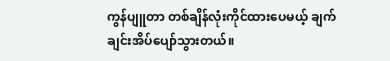ကွန်ပျူတာ တစ်ချိန်လုံးကိုင်ထားပေမယ့် ချက် ချင်းအိပ်ပျော်သွားတယ်။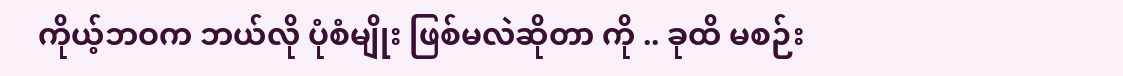ကိုယ့်ဘဝက ဘယ်လို ပုံစံမျိုး ဖြစ်မလဲဆိုတာ ကို .. ခုထိ မစဉ်း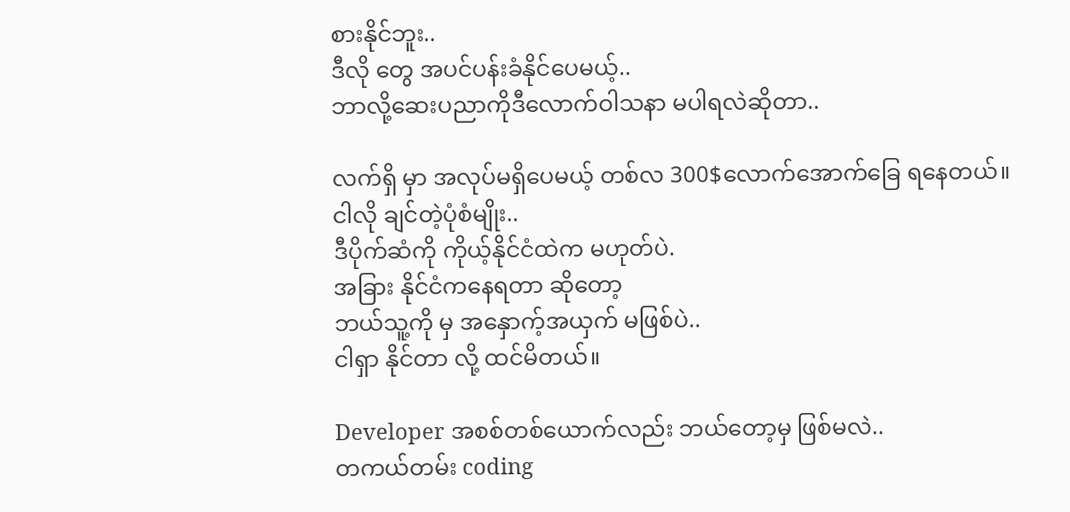စားနိုင်ဘူး..
ဒီလို တွေ အပင်ပန်းခံနိုင်ပေမယ့်..
ဘာလို့ဆေးပညာကိုဒီလောက်ဝါသနာ မပါရလဲဆိုတာ..

လက်ရှိ မှာ အလုပ်မရှိပေမယ့် တစ်လ 300$လောက်အောက်ခြေ ရနေတယ်။
ငါလို ချင်တဲ့ပုံစံမျိုး..
ဒီပိုက်ဆံကို ကိုယ့်နိုင်ငံထဲက မဟုတ်ပဲ.
အခြား နိုင်ငံကနေရတာ ဆိုတော့
ဘယ်သူ့ကို မှ အနှောက့်အယှက် မဖြစ်ပဲ..
ငါရှာ နိုင်တာ လို့ ထင်မိတယ်။

Developer အစစ်တစ်ယောက်လည်း ဘယ်တော့မှ ဖြစ်မလဲ..
တကယ်တမ်း coding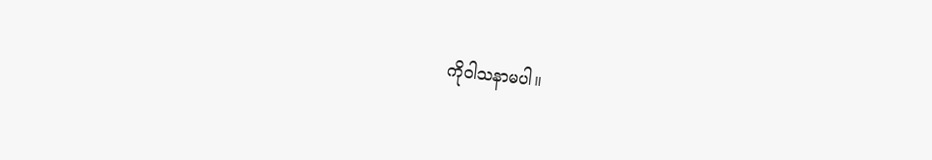ကို၀ါသနာမပါ။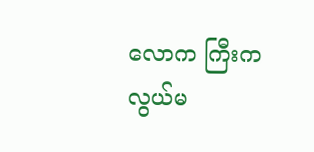လောက ကြီးက လွယ်မ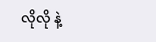လိုလို နဲ့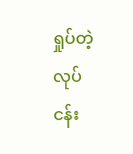ရှုပ်တဲ့ လုပ်ငန်း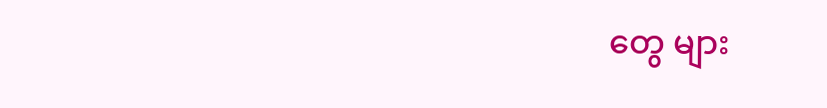တွေ များ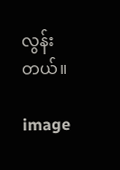လွန်းတယ်။

image